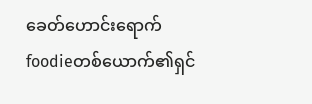ခေတ်ဟောင်းရောက်foodieတစ်ယောက်၏ရှင်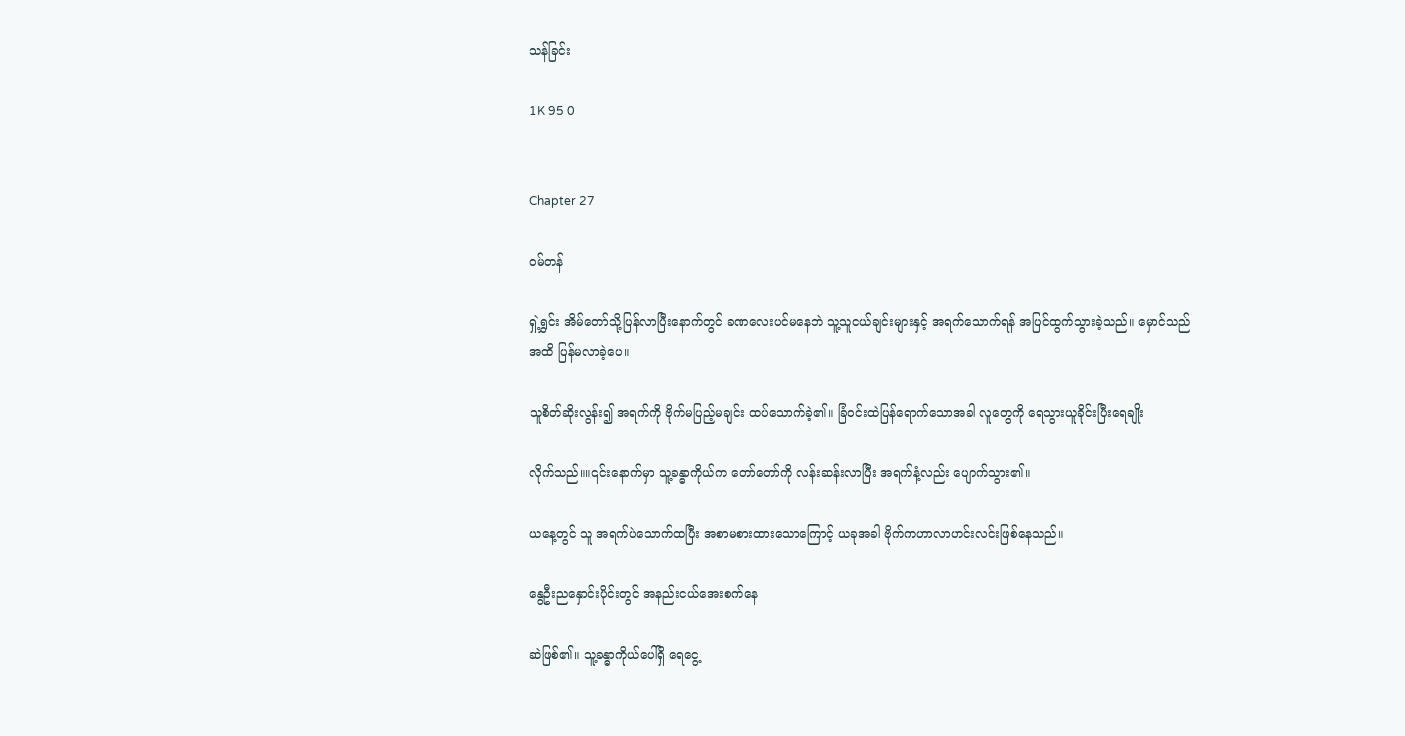သန်ခြင်း

1K 95 0


Chapter 27

ဝမ်တန်

ရှဲ့ရွှင်း အိမ်တော်သို့ပြန်လာပြီးနောက်တွင် ခဏလေးပင်မနေဘဲ သူ့သူငယ်ချင်းများနှင့် အရက်သောက်ရန် အပြင်ထွက်သွားခဲ့သည်။ မှောင်သည်အထိ ပြန်မလာခဲ့ပေ။

သူစိတ်ဆိုးလွန်း၍ အရက်ကို ဗိုက်မပြည့်မချင်း ထပ်သောက်ခဲ့၏။ ခြံဝင်းထဲပြန်ရောက်သောအခါ လူတွေကို ရေသွားယူခိုင်းပြီးရေချိုး

လိုက်သည်။။၎င်းနောက်မှာ သူ့ခန္ဓာကိုယ်က တော်တော်ကို လန်းဆန်းလာပြီး အရက်နံ့လည်း ပျောက်သွား၏။

ယနေ့တွင် သူ အရက်ပဲသောက်ထပြီး အစာမစားထားသောကြောင့် ယခုအခါ ဗိုက်ကဟာလာဟင်းလင်းဖြစ်နေသည်။

နွေဦးညနှောင်းပိုင်းတွင် အနည်းငယ်အေးစက်နေ

ဆဲဖြစ်၏။ သူ့ခန္ဓာကိုယ်ပေါ်ရှိ ရေငွေ့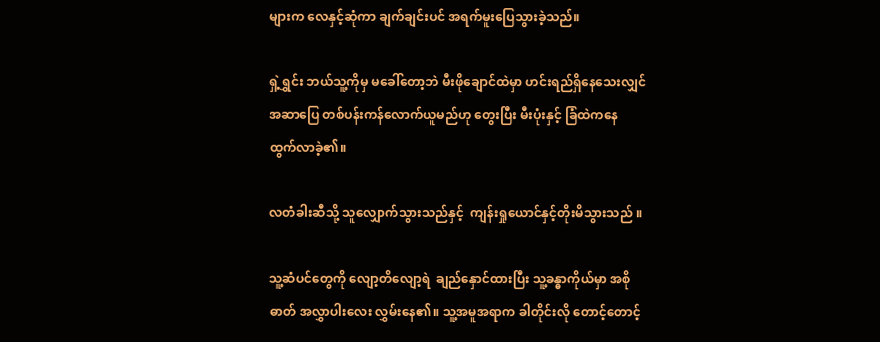များက လေနှင့်ဆုံကာ ချက်ချင်းပင် အရက်မူးပြေသွားခဲ့သည်။

ရှဲ့ရွှင်း ဘယ်သူ့ကိုမှ မခေါ်တော့ဘဲ မီးဖိုချောင်ထဲမှာ ဟင်းရည်ရှိနေသေးလျှင် အဆာပြေ တစ်ပန်းကန်လောက်ယူမည်ဟု တွေးပြီး မီးပုံးနှင့် ခြံထဲကနေ ထွက်လာခဲ့၏။

လတံခါးဆီသို့ သူလျှောက်သွားသည်နှင့်  ကျန်းရှုယောင်နှင့်တိုးမိသွားသည် ။

သူ့ဆံပင်တွေကို လျော့တိလျော့ရဲ  ချည်နှောင်ထားပြီး သူ့ခန္ဓာကိုယ်မှာ အစိုဓာတ် အလွှာပါးလေး လွှမ်းနေ၏။ သူ့အမူအရာက ခါတိုင်းလို တောင့်တောင့်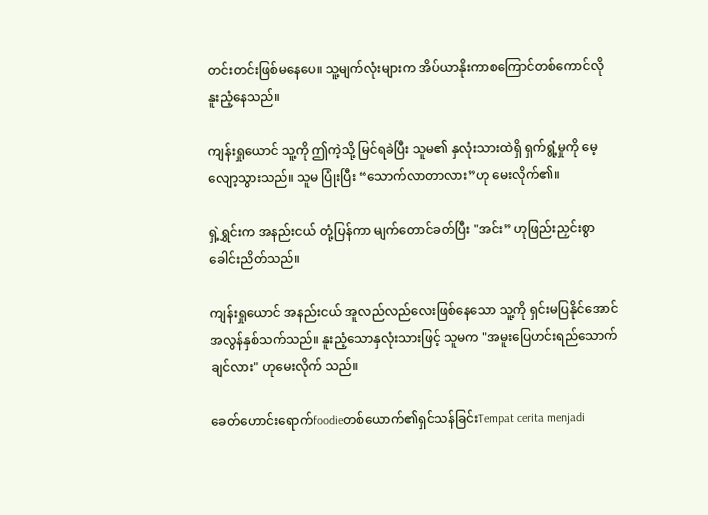တင်းတင်းဖြစ်မနေပေ။ သူ့မျက်လုံးများက အိပ်ယာနိုးကာစကြောင်တစ်ကောင်လို နူးညံ့နေသည်။

ကျန်းရှုယောင် သူ့ကို ဤကဲ့သို့ မြင်ရခဲပြီး သူမ၏ နှလုံးသားထဲရှိ ရှက်ရွံ့မှုကို မေ့လျော့သွားသည်။ သူမ ပြုံးပြီး “သောက်လာတာလား”ဟု မေးလိုက်၏။

ရှဲ့ရွှင်းက အနည်းငယ် တုံ့ပြန်ကာ မျက်တောင်ခတ်ပြီး "အင်း” ဟုဖြည်းညှင်းစွာ ခေါင်းညိတ်သည်။

ကျန်းရှုယောင် အနည်းငယ် အူလည်လည်လေးဖြစ်နေသော သူ့ကို ရှင်းမပြနိုင်အောင် အလွန်နှစ်သက်သည်။ နူးညံ့သောနှလုံးသားဖြင့် သူမက "အမူးပြေဟင်းရည်သောက်ချင်လား" ဟုမေးလိုက် သည်။

ခေတ်ဟောင်းရောက်foodieတစ်ယောက်၏ရှင်သန်ခြင်းTempat cerita menjadi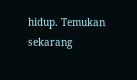hidup. Temukan sekarang